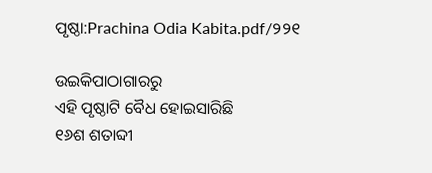ପୃଷ୍ଠା:Prachina Odia Kabita.pdf/୨୨୧

ଉଇକିପାଠାଗାର‌ରୁ
ଏହି ପୃଷ୍ଠାଟି ବୈଧ ହୋଇସାରିଛି
୧୬ଶ ଶତାବ୍ଦୀ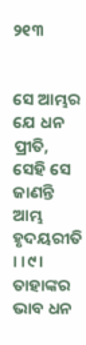୨୧୩


ସେ ଆମ୍ଭର ଯେ ଧନ ପ୍ରୀତି,
ସେହି ସେ ଜାଣନ୍ତି ଆମ୍ଭ ହୃଦୟରୀତି । ।୯।
ତାହାଙ୍କର ଭାବ ଧନ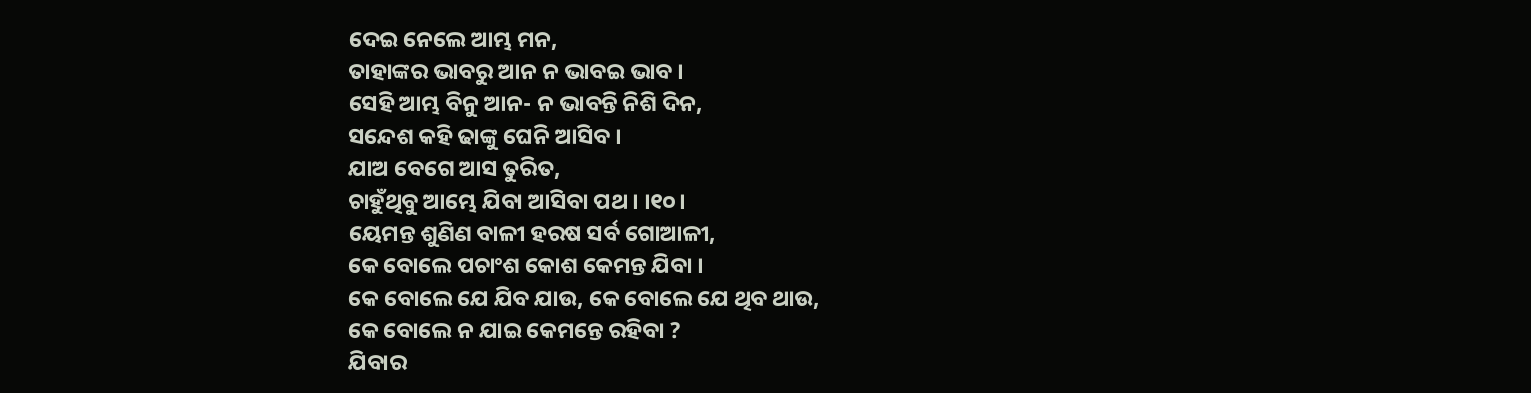ଦେଇ ନେଲେ ଆମ୍ଭ ମନ,
ତାହାଙ୍କର ଭାବରୁ ଆନ ନ ଭାବଇ ଭାବ ।
ସେହି ଆମ୍ଭ ବିନୁ ଆନ- ନ ଭାବନ୍ତି ନିଶି ଦିନ,
ସନ୍ଦେଶ କହି ଢାଙ୍କୁ ଘେନି ଆସିବ ।
ଯାଅ ବେଗେ ଆସ ତୁରିତ,
ଚାହୁଁଥିବୁ ଆମ୍ଭେ ଯିବା ଆସିବା ପଥ । ।୧୦।
ୟେମନ୍ତ ଶୁଣିଣ ବାଳୀ ହରଷ ସର୍ବ ଗୋଆଳୀ,
କେ ବୋଲେ ପଚାଂଶ କୋଶ କେମନ୍ତ ଯିବା ।
କେ ବୋଲେ ଯେ ଯିବ ଯାଉ, କେ ବୋଲେ ଯେ ଥିବ ଥାଉ,
କେ ବୋଲେ ନ ଯାଇ କେମନ୍ତେ ରହିବା ?
ଯିବାର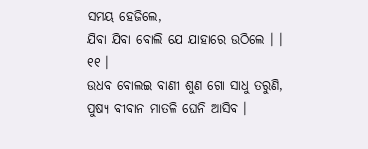ସମୟ ହେଜିଲେ,
ଯିବା ଯିବା ବୋଲି ଯେ ଯାହାରେ ଉଠିଲେ । । ୧୧ ।
ଉଧବ ବୋଲଇ ବାଣୀ ଶୁଣ ଗୋ ସାଧୁ ତରୁଣି,
ପୁଷ୍ୟ ବୀବାନ ମାତଳି ଘେନି ଆସିବ ।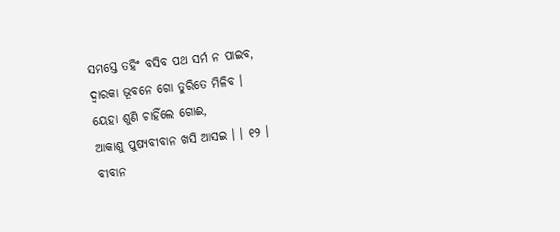ସମସ୍ତେ ତହିଂ ବସିବ ପଥ ସର୍ମ ନ ପାଇବ,
ଦ୍ୱାରକା ଭୂବନେ ଗୋ ତୁରିତେ ମିଳିବ ।
ୟେହା ଶୁଣି ଚାହିଁଲେ ଗୋଈ,
ଆକାଶୁ ପୁଷ୍ୟବୀବାନ ଖସି ଆସଇ । । ୧୨ ।
ବୀବାନ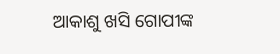ଆକାଶୁ ଖସି ଗୋପୀଙ୍କ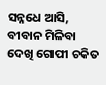ସନ୍ନଧେ ଆସି,
ବୀବାନ ମିଳିବା ଦେଖି ଗୋପୀ ଚକିତ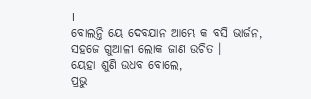।
ବୋଲନ୍ତି ୟେ ଦେବଯାନ ଆମ୍ଭେ କ ବସି ଭାର୍ଜନ,
ସହଜେ ଗୁଆଳୀ ଲୋକ ଜାଣ ଉଚିତ ।
ୟେହା ଶୁଣି ଉଧବ ବୋଲେ,
ପ୍ରଭୁ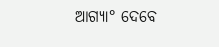ଆଗ୍ୟା° ଦେବେ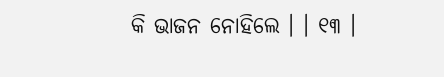କି ଭାଜନ ନୋହିଲେ । । ୧୩ ।